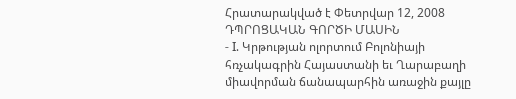Հրատարակված է Փետրվար 12, 2008
ԴՊՐՈՑԱԿԱՆ ԳՈՐԾԻ ՄԱՍԻՆ
- I. Կրթության ոլորտում Բոլոնիայի հռչակագրին Հայաստանի եւ Ղարաբաղի միավորման ճանապարհին առաջին քայլը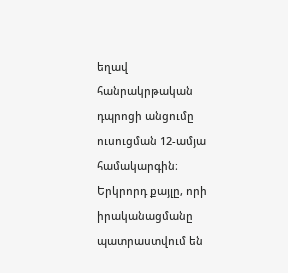եղավ հանրակրթական դպրոցի անցումը ուսուցման 12-ամյա համակարգին։ Երկրորդ քայլը, որի իրականացմանը պատրաստվում են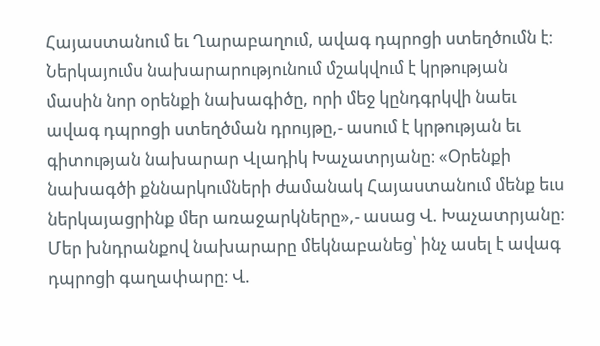Հայաստանում եւ Ղարաբաղում, ավագ դպրոցի ստեղծումն է։ Ներկայումս նախարարությունում մշակվում է կրթության մասին նոր օրենքի նախագիծը, որի մեջ կընդգրկվի նաեւ ավագ դպրոցի ստեղծման դրույթը,- ասում է կրթության եւ գիտության նախարար Վլադիկ Խաչատրյանը։ «Օրենքի նախագծի քննարկումների ժամանակ Հայաստանում մենք եւս ներկայացրինք մեր առաջարկները»,- ասաց Վ. Խաչատրյանը։ Մեր խնդրանքով նախարարը մեկնաբանեց՝ ինչ ասել է ավագ դպրոցի գաղափարը։ Վ.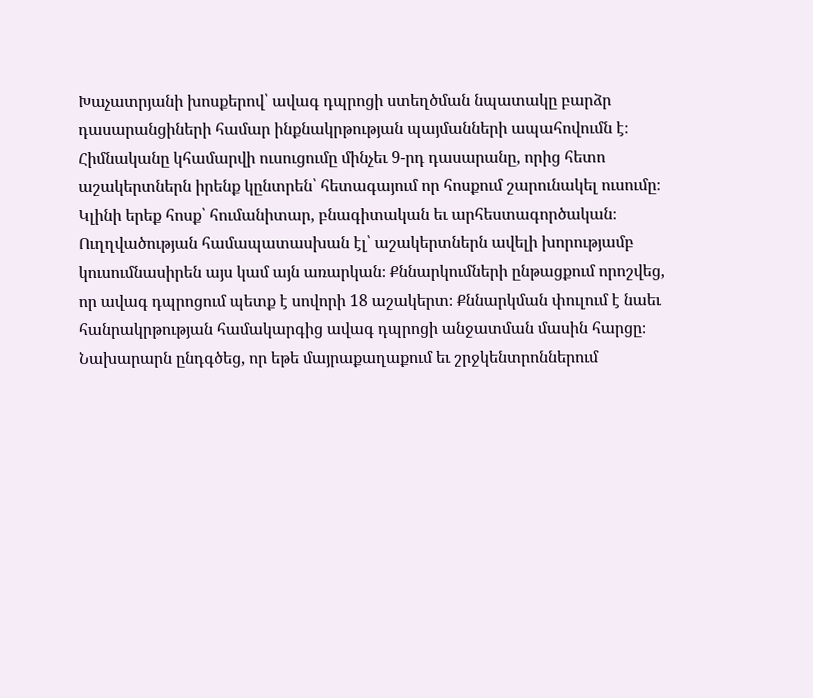Խաչատրյանի խոսքերով՝ ավագ դպրոցի ստեղծման նպատակը բարձր դասարանցիների համար ինքնակրթության պայմանների ապահովումն է։ Հիմնականը կհամարվի ուսուցումը մինչեւ 9-րդ դասարանը, որից հետո աշակերտներն իրենք կընտրեն՝ հետագայում որ հոսքում շարունակել ուսումը։ Կլինի երեք հոսք՝ հումանիտար, բնագիտական եւ արհեստագործական։ Ուղղվածության համապատասխան էլ՝ աշակերտներն ավելի խորությամբ կուսումնասիրեն այս կամ այն առարկան։ Քննարկումների ընթացքում որոշվեց, որ ավագ դպրոցում պետք է սովորի 18 աշակերտ։ Քննարկման փուլում է նաեւ հանրակրթության համակարգից ավագ դպրոցի անջատման մասին հարցը։ Նախարարն ընդգծեց, որ եթե մայրաքաղաքում եւ շրջկենտրոններում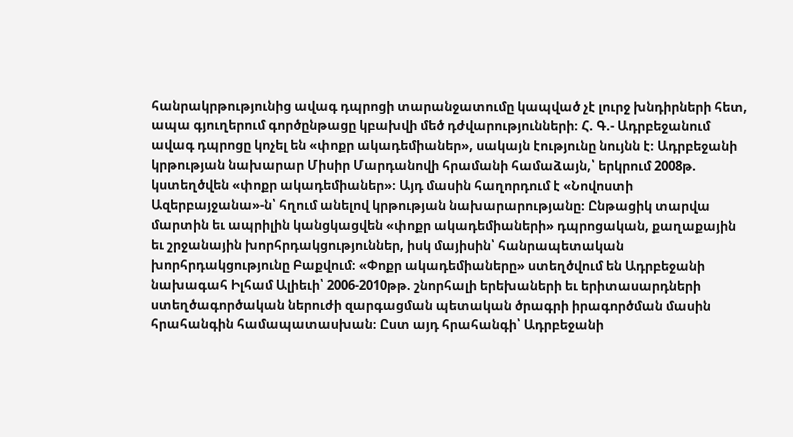հանրակրթությունից ավագ դպրոցի տարանջատումը կապված չէ լուրջ խնդիրների հետ, ապա գյուղերում գործընթացը կբախվի մեծ դժվարությունների։ Հ. Գ.- Ադրբեջանում ավագ դպրոցը կոչել են «փոքր ակադեմիաներ», սակայն էությունը նույնն է։ Ադրբեջանի կրթության նախարար Միսիր Մարդանովի հրամանի համաձայն,՝ երկրում 2008թ. կստեղծվեն «փոքր ակադեմիաներ»։ Այդ մասին հաղորդում է «Նովոստի Ազերբայջանա»-ն՝ հղում անելով կրթության նախարարությանը։ Ընթացիկ տարվա մարտին եւ ապրիլին կանցկացվեն «փոքր ակադեմիաների» դպրոցական, քաղաքային եւ շրջանային խորհրդակցություններ, իսկ մայիսին՝ հանրապետական խորհրդակցությունը Բաքվում։ «Փոքր ակադեմիաները» ստեղծվում են Ադրբեջանի նախագահ Իլհամ Ալիեւի՝ 2006-2010թթ. շնորհալի երեխաների եւ երիտասարդների ստեղծագործական ներուժի զարգացման պետական ծրագրի իրագործման մասին հրահանգին համապատասխան։ Ըստ այդ հրահանգի՝ Ադրբեջանի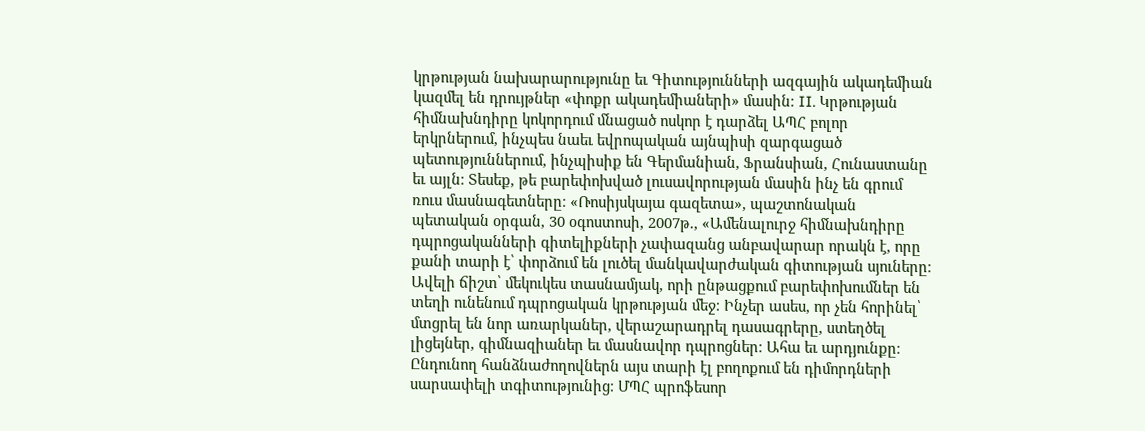կրթության նախարարությունը եւ Գիտությունների ազգային ակադեմիան կազմել են դրույթներ «փոքր ակադեմիաների» մասին։ II. Կրթության հիմնախնդիրը կոկորդում մնացած ոսկոր է դարձել ԱՊՀ բոլոր երկրներում, ինչպես նաեւ եվրոպական այնպիսի զարգացած պետություններում, ինչպիսիք են Գերմանիան, Ֆրանսիան, Հունաստանը եւ այլն։ Տեսեք, թե բարեփոխված լուսավորության մասին ինչ են գրում ռուս մասնագետները։ «Ռոսիյսկայա գազետա», պաշտոնական պետական օրգան, 30 օգոստոսի, 2007թ., «Ամենալուրջ հիմնախնդիրը դպրոցականների գիտելիքների չափազանց անբավարար որակն է, որը քանի տարի է՝ փորձում են լուծել մանկավարժական գիտության սյուները։ Ավելի ճիշտ՝ մեկուկես տասնամյակ, որի ընթացքում բարեփոխումներ են տեղի ունենում դպրոցական կրթության մեջ։ Ինչեր ասես, որ չեն հորինել՝ մտցրել են նոր առարկաներ, վերաշարադրել դասագրերը, ստեղծել լիցեյներ, գիմնազիաներ եւ մասնավոր դպրոցներ։ Ահա եւ արդյունքը։ Ընդունող հանձնաժողովներն այս տարի էլ բողոքում են դիմորդների սարսափելի տգիտությունից։ ՄՊՀ պրոֆեսոր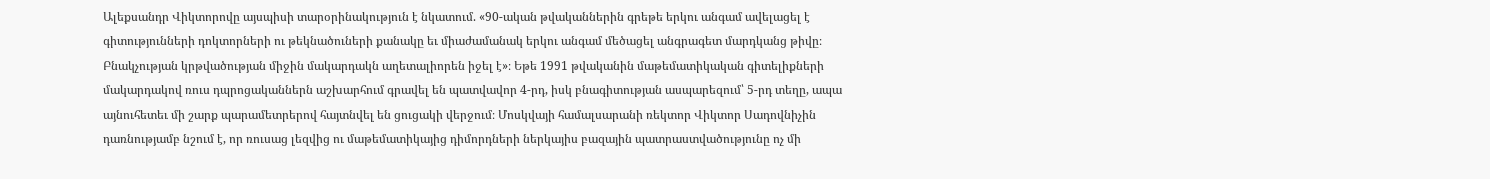Ալեքսանդր Վիկտորովը այսպիսի տարօրինակություն է նկատում. «90-ական թվականներին գրեթե երկու անգամ ավելացել է գիտությունների դոկտորների ու թեկնածուների քանակը եւ միաժամանակ երկու անգամ մեծացել անգրագետ մարդկանց թիվը։ Բնակչության կրթվածության միջին մակարդակն աղետալիորեն իջել է»։ Եթե 1991 թվականին մաթեմատիկական գիտելիքների մակարդակով ռուս դպրոցականներն աշխարհում գրավել են պատվավոր 4-րդ, իսկ բնագիտության ասպարեզում՝ 5-րդ տեղը, ապա այնուհետեւ մի շարք պարամետրերով հայտնվել են ցուցակի վերջում։ Մոսկվայի համալսարանի ռեկտոր Վիկտոր Սադովնիչին դառնությամբ նշում է, որ ռուսաց լեզվից ու մաթեմատիկայից դիմորդների ներկայիս բազային պատրաստվածությունը ոչ մի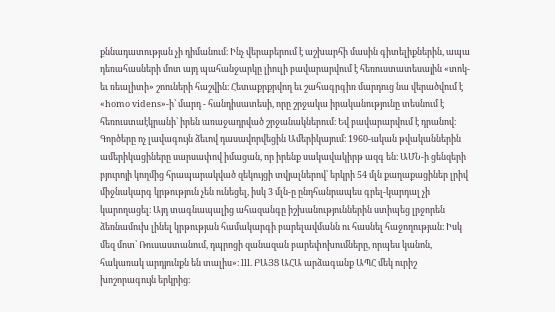քննադատության չի դիմանում։ Ինչ վերաբերում է աշխարհի մասին գիտելիքներին, ապա դեռահասների մոտ այդ պահանջարկը լիուլի բավարարվում է հեռուստատեսային «տոկ-եւ ռեալիտի» շոուների հաշվին։ Հետաքրքրվող եւ շահագրգիռ մարդուց նա վերածվում է «homo videns»-ի՝ մարդ - հանդիսատեսի, որը շրջակա իրականությունը տեսնում է հեռուստաէկրանի՝ իրեն առաջադրված շրջանակներում։ Եվ բավարարվում է դրանով։ Գործերը ոչ լավագույն ձեւով դասավորվեցին Ամերիկայում։ 1960-ական թվականներին ամերիկացիները սարսափով իմացան, որ իրենք սակավակիրթ ազգ են։ ԱՄՆ-ի ցենզերի բյուրոյի կողմից հրապարակված զեկույցի տվյալներով՝ երկրի 54 մլն քաղաքացիներ լրիվ միջնակարգ կրթություն չեն ունեցել, իսկ 3 մլն-ը ընդհանրապես գրել-կարդալ չի կարողացել։ Այդ տագնապալից ահազանգը իշխանություններին ստիպեց լրջորեն ձեռնամուխ լինել կրթության համակարգի բարելավմանն ու հասնել հաջողության։ Իսկ մեզ մոտ՝ Ռուսաստանում, դպրոցի զանազան բարեփոխումները, որպես կանոն, հակառակ արդյունքն են տալիս»։ lll. ԲԱՅՑ ԱՀԱ արձագանք ԱՊՀ մեկ ուրիշ խոշորագույն երկրից։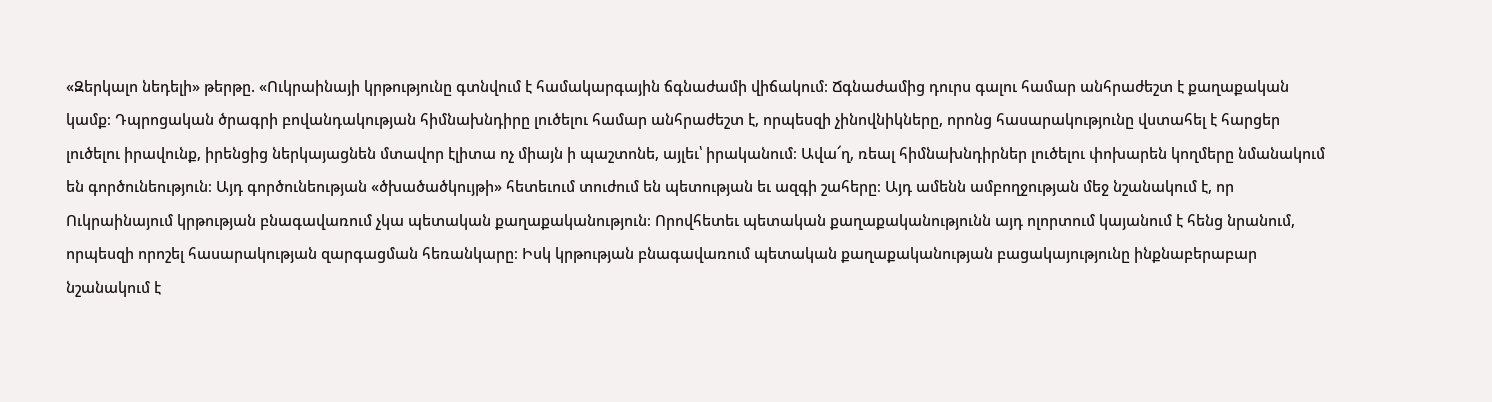«Զերկալո նեդելի» թերթը. «Ուկրաինայի կրթությունը գտնվում է համակարգային ճգնաժամի վիճակում։ Ճգնաժամից դուրս գալու համար անհրաժեշտ է քաղաքական կամք։ Դպրոցական ծրագրի բովանդակության հիմնախնդիրը լուծելու համար անհրաժեշտ է, որպեսզի չինովնիկները, որոնց հասարակությունը վստահել է հարցեր լուծելու իրավունք, իրենցից ներկայացնեն մտավոր էլիտա ոչ միայն ի պաշտոնե, այլեւ՝ իրականում։ Ավա՜ղ, ռեալ հիմնախնդիրներ լուծելու փոխարեն կողմերը նմանակում են գործունեություն։ Այդ գործունեության «ծխածածկույթի» հետեւում տուժում են պետության եւ ազգի շահերը։ Այդ ամենն ամբողջության մեջ նշանակում է, որ Ուկրաինայում կրթության բնագավառում չկա պետական քաղաքականություն։ Որովհետեւ պետական քաղաքականությունն այդ ոլորտում կայանում է հենց նրանում, որպեսզի որոշել հասարակության զարգացման հեռանկարը։ Իսկ կրթության բնագավառում պետական քաղաքականության բացակայությունը ինքնաբերաբար նշանակում է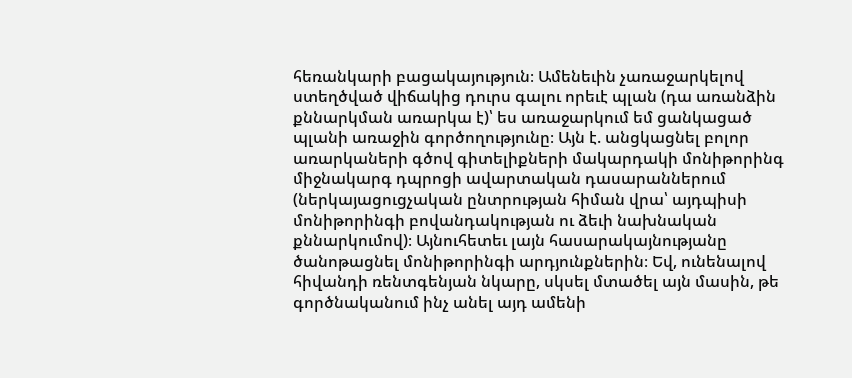հեռանկարի բացակայություն։ Ամենեւին չառաջարկելով ստեղծված վիճակից դուրս գալու որեւէ պլան (դա առանձին քննարկման առարկա է)՝ ես առաջարկում եմ ցանկացած պլանի առաջին գործողությունը։ Այն է. անցկացնել բոլոր առարկաների գծով գիտելիքների մակարդակի մոնիթորինգ միջնակարգ դպրոցի ավարտական դասարաններում (ներկայացուցչական ընտրության հիման վրա՝ այդպիսի մոնիթորինգի բովանդակության ու ձեւի նախնական քննարկումով)։ Այնուհետեւ լայն հասարակայնությանը ծանոթացնել մոնիթորինգի արդյունքներին։ Եվ, ունենալով հիվանդի ռենտգենյան նկարը, սկսել մտածել այն մասին, թե գործնականում ինչ անել այդ ամենի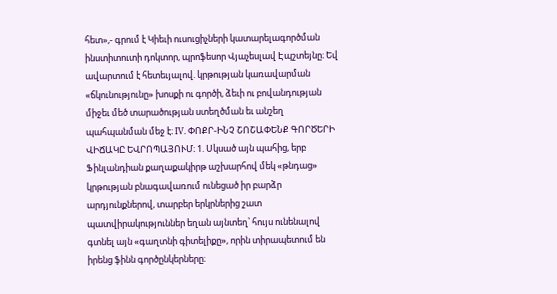հետ»,- գրում է Կիեւի ուսուցիչների կատարելագործման ինստիտուտի դոկտոր, պրոֆեսոր Վյաչեսլավ Էպշտեյնը։ Եվ ավարտում է հետեւյալով. կրթության կառավարման «ճկունությունը» խոսքի ու գործի, ձեւի ու բովանդության միջեւ մեծ տարածության ստեղծման եւ անշեղ պահպանման մեջ է։ IV. ՓՈՔՐ-ԻՆՉ ՇՈՇԱՓԵՆՔ ԳՈՐԾԵՐԻ ՎԻՃԱԿԸ ԵՎՐՈՊԱՅՈՒՄ։ 1. Սկսած այն պահից, երբ Ֆինլանդիան քաղաքակիրթ աշխարհով մեկ «թնդաց» կրթության բնագավառում ունեցած իր բարձր արդյունքներով, տարբեր երկրներից շատ պատվիրակություններ եղան այնտեղ՝ հույս ունենալով գտնել այն «գաղտնի գիտելիքը», որին տիրապետում են իրենց ֆինն գործընկերները։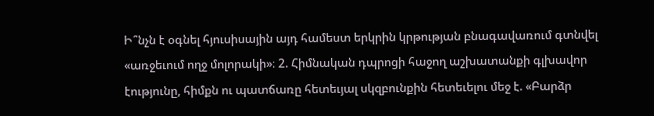Ի՞նչն է օգնել հյուսիսային այդ համեստ երկրին կրթության բնագավառում գտնվել «առջեւում ողջ մոլորակի»։ 2. Հիմնական դպրոցի հաջող աշխատանքի գլխավոր էությունը, հիմքն ու պատճառը հետեւյալ սկզբունքին հետեւելու մեջ է. «Բարձր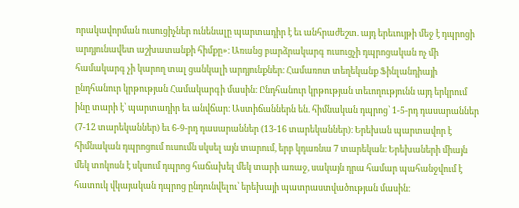որակավորման ուսուցիչներ ունենալը պարտադիր է եւ անհրաժեշտ. այդ երեւույթի մեջ է դպրոցի արդյունավետ աշխատանքի հիմքը»։ Առանց բարձրակարգ ուսուցչի դպրոցական ոչ մի համակարգ չի կարող տալ ցանկալի արդյունքներ։ Համառոտ տեղեկանք Ֆինլանդիայի ընդհանուր կրթության Համակարգի մասին։ Ընդհանուր կրթության տեւողությունն այդ երկրում ինը տարի է՝ պարտադիր եւ անվճար։ Աստիճաններն են. հիմնական դպրոց՝ 1-5-րդ դասարաններ (7-12 տարեկաններ) եւ 6-9-րդ դասարաններ (13-16 տարեկաններ)։ Երեխան պարտավոր է հիմնական դպրոցում ուսումն սկսել այն տարում, երբ կդառնա 7 տարեկան։ Երեխաների միայն մեկ տոկոսն է սկսում դպրոց հաճախել մեկ տարի առաջ, սակայն դրա համար պահանջվում է հատուկ վկայական դպրոց ընդունվելու՝ երեխայի պատրաստվածության մասին։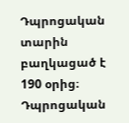Դպրոցական տարին բաղկացած է 190 օրից։ Դպրոցական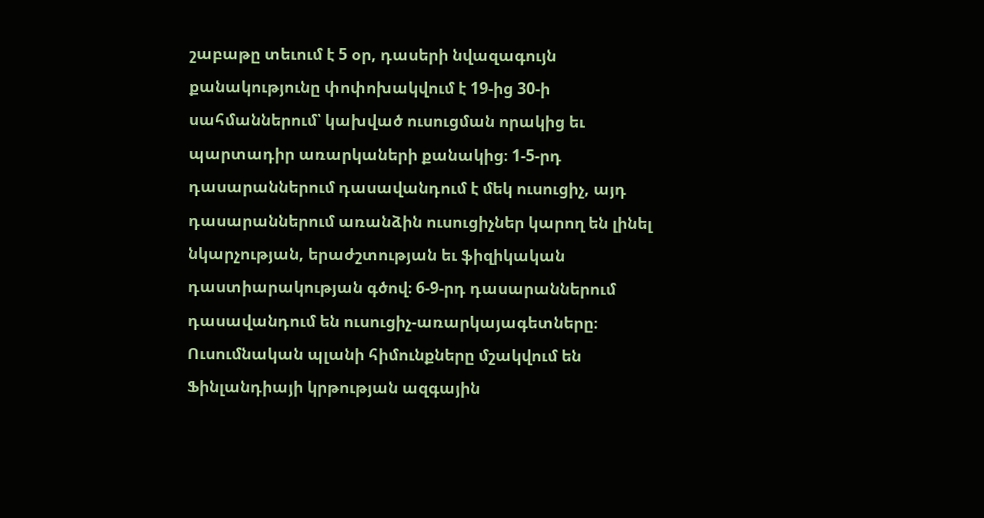շաբաթը տեւում է 5 օր, դասերի նվազագույն քանակությունը փոփոխակվում է 19-ից 30-ի սահմաններում՝ կախված ուսուցման որակից եւ պարտադիր առարկաների քանակից։ 1-5-րդ դասարաններում դասավանդում է մեկ ուսուցիչ, այդ դասարաններում առանձին ուսուցիչներ կարող են լինել նկարչության, երաժշտության եւ ֆիզիկական դաստիարակության գծով։ 6-9-րդ դասարաններում դասավանդում են ուսուցիչ-առարկայագետները։ Ուսումնական պլանի հիմունքները մշակվում են Ֆինլանդիայի կրթության ազգային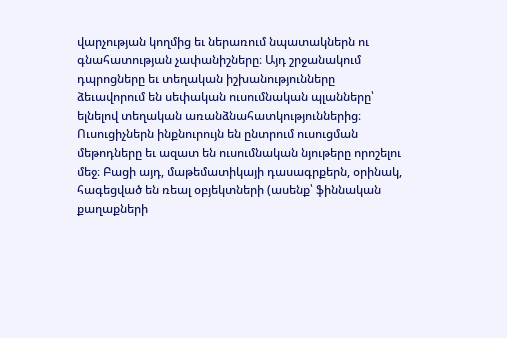վարչության կողմից եւ ներառում նպատակներն ու գնահատության չափանիշները։ Այդ շրջանակում դպրոցները եւ տեղական իշխանությունները ձեւավորում են սեփական ուսումնական պլանները՝ ելնելով տեղական առանձնահատկություններից։ Ուսուցիչներն ինքնուրույն են ընտրում ուսուցման մեթոդները եւ ազատ են ուսումնական նյութերը որոշելու մեջ։ Բացի այդ, մաթեմատիկայի դասագրքերն, օրինակ, հագեցված են ռեալ օբյեկտների (ասենք՝ ֆիննական քաղաքների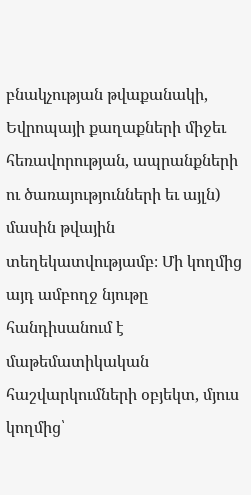բնակչության թվաքանակի, Եվրոպայի քաղաքների միջեւ հեռավորության, ապրանքների ու ծառայությունների եւ այլն) մասին թվային տեղեկատվությամբ։ Մի կողմից այդ ամբողջ նյութը հանդիսանում է մաթեմատիկական հաշվարկումների օբյեկտ, մյուս կողմից՝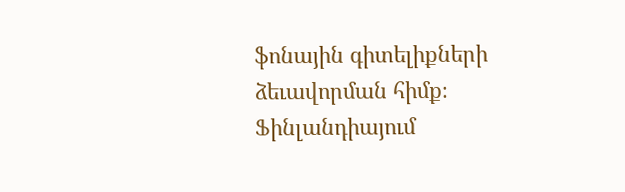ֆոնային գիտելիքների ձեւավորման հիմք։ Ֆինլանդիայում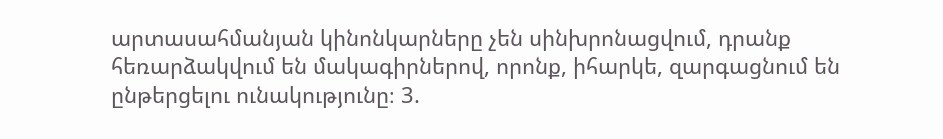արտասահմանյան կինոնկարները չեն սինխրոնացվում, դրանք հեռարձակվում են մակագիրներով, որոնք, իհարկե, զարգացնում են ընթերցելու ունակությունը։ 3.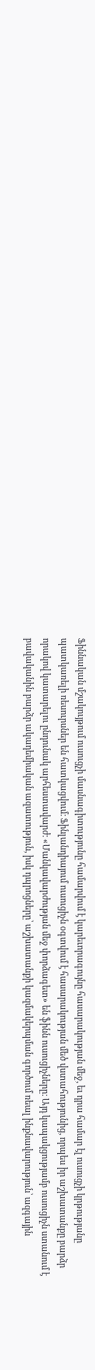Ֆիննական մշակույթում ուսուցչի մասնագիտությունը համարվում է կարեւորագույնը հասարակության մեջ, եւ դրա համար էլ ուսուցչի կրթությանը պատկառելի ռեսուրսներ են հատկացվում։ Ֆինլանդիայում ուսուցիչն օգտվում է հասարակության մեծ վստահությունից, որպես իր աշխատանքը բարձր որակով կատարելու ընդունակ արհեստավարժ։ «Մանկավարժության մեջ փորձագետ» են ֆինն ուսուցիչները։ Այդ կապակցությամբ ուսուցիչն ստանում է բավականին բարձր ակադեմիական ազատություն, իսկ դպրոցները՝ աշխատանքի կազմակերպման գործում ռեալ ինքնավարություն՝ ազգային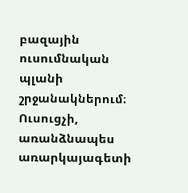բազային ուսումնական պլանի շրջանակներում։ Ուսուցչի, առանձնապես առարկայագետի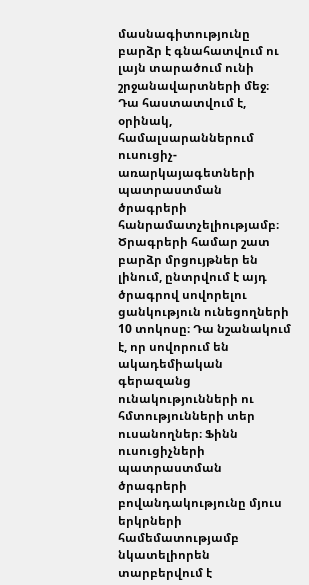մասնագիտությունը բարձր է գնահատվում ու լայն տարածում ունի շրջանավարտների մեջ։ Դա հաստատվում է, օրինակ, համալսարաններում ուսուցիչ-առարկայագետների պատրաստման ծրագրերի հանրամատչելիությամբ։ Ծրագրերի համար շատ բարձր մրցույթներ են լինում, ընտրվում է այդ ծրագրով սովորելու ցանկություն ունեցողների 10 տոկոսը։ Դա նշանակում է, որ սովորում են ակադեմիական գերազանց ունակությունների ու հմտությունների տեր ուսանողներ։ Ֆինն ուսուցիչների պատրաստման ծրագրերի բովանդակությունը մյուս երկրների համեմատությամբ նկատելիորեն տարբերվում է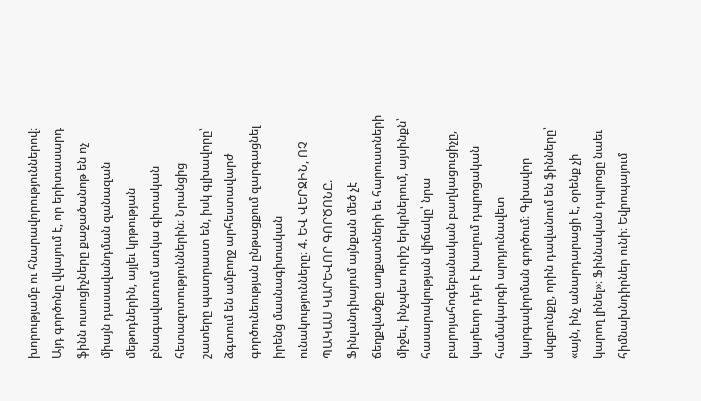խորությամբ ու հնարավորություններով։ Այդ գործոնը վկայում է, որ երիտասարդ ֆինն ուսուցիչները քաջածանոթ են ոչ միայն դասավանդման զանազան մեթոդներին, այլեւ կրթության բնագավառում առկա գիտական հետազոտություններին։ Նրանցից շատերը պատրաստ են, իսկ գլխավորը՝ ձգտում են ամբողջ արհեստավարժ գործունեության ընթացքում զարգացնել իրենց մասնագիտական ունակությունները։ 4. ԵՎ ՎԵՐՋԻՆ, ՈՉ ՊԱԿԱՍ ԿԱՐԵՎՈՐ ԳՈՐԾՈՆԸ. Ֆինլանդիայում այնքան մեծ չէ ճեղքվածքը աղքատների եւ հարուստների միջեւ, ինչպես ուրիշ երկրներում, այսինքն՝ հասարակության վիճակը՝ նրա բարոյահոգեբանական բաղկացուցիչը, կարեւոր դեր է խաղում դպրոցական համակարգի արդյունավետ կարգավորման գործում։ Գլխավոր սկզբունքը, որին դավանում են ֆինները՝ «այն, ինչ անարդարացի է, օրենք չի կարող լինել»։ Ֆիննական դպրոցը նաեւ հիմնախնդիրներ ունի։ Եվրոպայում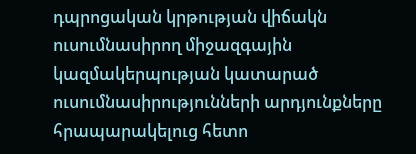դպրոցական կրթության վիճակն ուսումնասիրող միջազգային կազմակերպության կատարած ուսումնասիրությունների արդյունքները հրապարակելուց հետո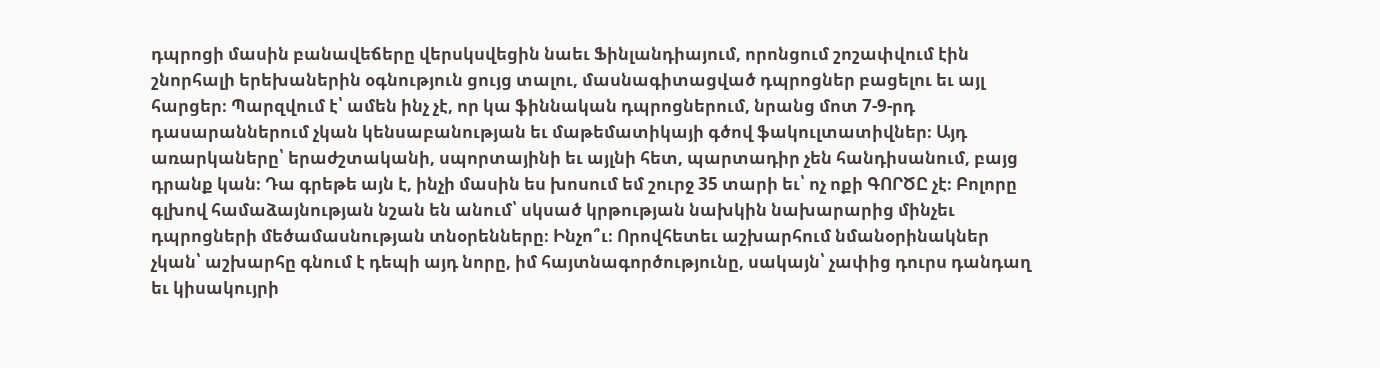դպրոցի մասին բանավեճերը վերսկսվեցին նաեւ Ֆինլանդիայում, որոնցում շոշափվում էին շնորհալի երեխաներին օգնություն ցույց տալու, մասնագիտացված դպրոցներ բացելու եւ այլ հարցեր։ Պարզվում է՝ ամեն ինչ չէ, որ կա ֆիննական դպրոցներում, նրանց մոտ 7-9-րդ դասարաններում չկան կենսաբանության եւ մաթեմատիկայի գծով ֆակուլտատիվներ։ Այդ առարկաները՝ երաժշտականի, սպորտայինի եւ այլնի հետ, պարտադիր չեն հանդիսանում, բայց դրանք կան։ Դա գրեթե այն է, ինչի մասին ես խոսում եմ շուրջ 35 տարի եւ՝ ոչ ոքի ԳՈՐԾԸ չէ։ Բոլորը գլխով համաձայնության նշան են անում՝ սկսած կրթության նախկին նախարարից մինչեւ դպրոցների մեծամասնության տնօրենները։ Ինչո՞ւ։ Որովհետեւ աշխարհում նմանօրինակներ չկան՝ աշխարհը գնում է դեպի այդ նորը, իմ հայտնագործությունը, սակայն՝ չափից դուրս դանդաղ եւ կիսակույրի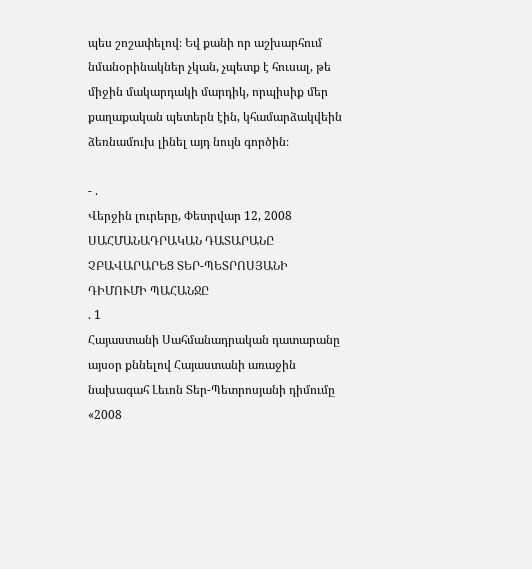պես շոշափելով։ Եվ քանի որ աշխարհում նմանօրինակներ չկան, չպետք է հուսալ, թե միջին մակարդակի մարդիկ, որպիսիք մեր քաղաքական պետերն էին, կհամարձակվեին ձեռնամուխ լինել այդ նույն գործին։

- .
Վերջին լուրերը, Փետրվար 12, 2008
ՍԱՀՄԱՆԱԴՐԱԿԱՆ ԴԱՏԱՐԱՆԸ ՉԲԱՎԱՐԱՐԵՑ ՏԵՐ-ՊԵՏՐՈՍՅԱՆԻ ԴԻՄՈՒՄԻ ՊԱՀԱՆՋԸ
. 1
Հայաստանի Սահմանադրական դատարանը այսօր քննելով Հայաստանի առաջին նախագահ Լեւոն Տեր-Պետրոսյանի դիմումը «2008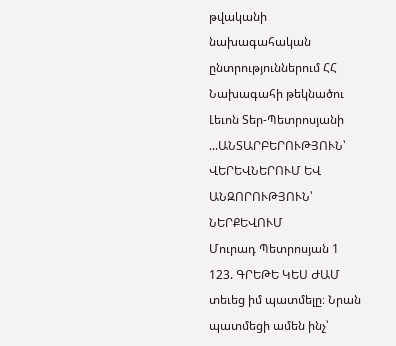թվականի նախագահական ընտրություններում ՀՀ Նախագահի թեկնածու Լեւոն Տեր-Պետրոսյանի ...ԱՆՏԱՐԲԵՐՈՒԹՅՈՒՆ՝ ՎԵՐԵՎՆԵՐՈՒՄ ԵՎ ԱՆԶՈՐՈՒԹՅՈՒՆ՝ ՆԵՐՔԵՎՈՒՄ
Մուրադ Պետրոսյան 1
123. ԳՐԵԹԵ ԿԵՍ ԺԱՄ տեւեց իմ պատմելը։ Նրան պատմեցի ամեն ինչ՝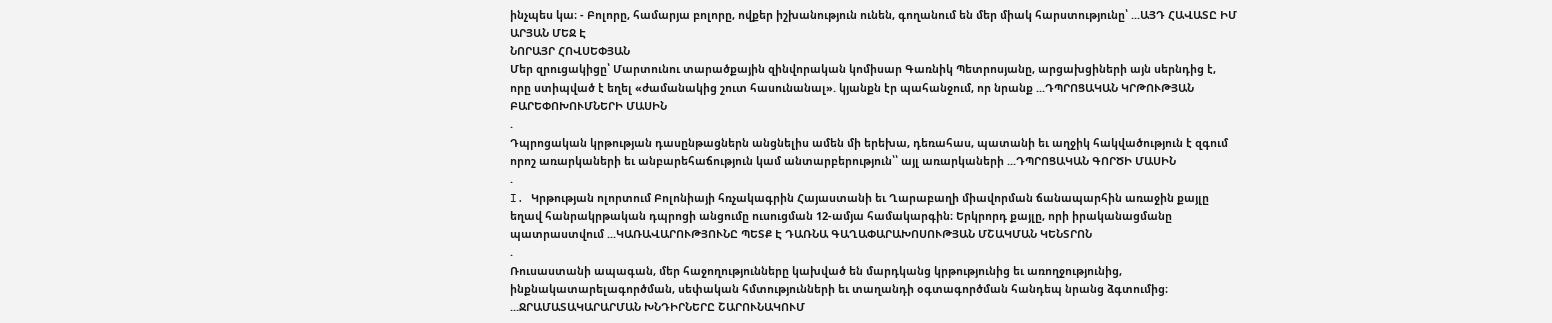ինչպես կա։ - Բոլորը, համարյա բոլորը, ովքեր իշխանություն ունեն, գողանում են մեր միակ հարստությունը՝ ...ԱՅԴ ՀԱՎԱՏԸ ԻՄ ԱՐՅԱՆ ՄԵՋ Է
ՆՈՐԱՅՐ ՀՈՎՍԵՓՅԱՆ
Մեր զրուցակիցը՝ Մարտունու տարածքային զինվորական կոմիսար Գառնիկ Պետրոսյանը, արցախցիների այն սերնդից է, որը ստիպված է եղել «ժամանակից շուտ հասունանալ». կյանքն էր պահանջում, որ նրանք ...ԴՊՐՈՑԱԿԱՆ ԿՐԹՈՒԹՅԱՆ ԲԱՐԵՓՈԽՈՒՄՆԵՐԻ ՄԱՍԻՆ
.
Դպրոցական կրթության դասընթացներն անցնելիս ամեն մի երեխա, դեռահաս, պատանի եւ աղջիկ հակվածություն է զգում որոշ առարկաների եւ անբարեհաճություն կամ անտարբերություն՝՝ այլ առարկաների ...ԴՊՐՈՑԱԿԱՆ ԳՈՐԾԻ ՄԱՍԻՆ
.
I. Կրթության ոլորտում Բոլոնիայի հռչակագրին Հայաստանի եւ Ղարաբաղի միավորման ճանապարհին առաջին քայլը եղավ հանրակրթական դպրոցի անցումը ուսուցման 12-ամյա համակարգին։ Երկրորդ քայլը, որի իրականացմանը պատրաստվում ...ԿԱՌԱՎԱՐՈՒԹՅՈՒՆԸ ՊԵՏՔ Է ԴԱՌՆԱ ԳԱՂԱՓԱՐԱԽՈՍՈՒԹՅԱՆ ՄՇԱԿՄԱՆ ԿԵՆՏՐՈՆ
.
Ռուսաստանի ապագան, մեր հաջողությունները կախված են մարդկանց կրթությունից եւ առողջությունից, ինքնակատարելագործման, սեփական հմտությունների եւ տաղանդի օգտագործման հանդեպ նրանց ձգտումից։ ...ՋՐԱՄԱՏԱԿԱՐԱՐՄԱՆ ԽՆԴԻՐՆԵՐԸ ՇԱՐՈՒՆԱԿՈՒՄ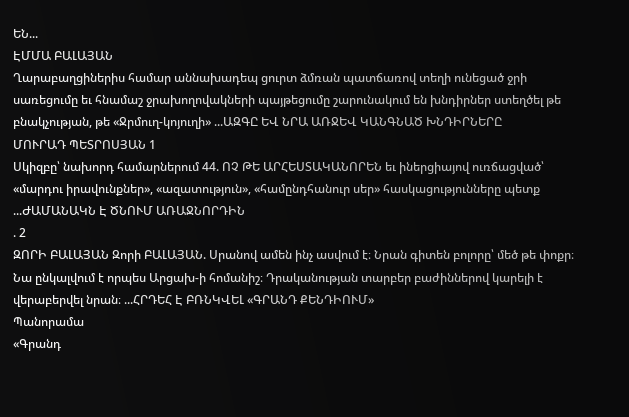ԵՆ...
ԷՄՄԱ ԲԱԼԱՅԱՆ
Ղարաբաղցիներիս համար աննախադեպ ցուրտ ձմռան պատճառով տեղի ունեցած ջրի սառեցումը եւ հնամաշ ջրախողովակների պայթեցումը շարունակում են խնդիրներ ստեղծել թե բնակչության, թե «Ջրմուղ-կոյուղի» ...ԱԶԳԸ ԵՎ ՆՐԱ ԱՌՋԵՎ ԿԱՆԳՆԱԾ ԽՆԴԻՐՆԵՐԸ
ՄՈՒՐԱԴ ՊԵՏՐՈՍՅԱՆ 1
Սկիզբը՝ նախորդ համարներում 44. ՈՉ ԹԵ ԱՐՀԵՍՏԱԿԱՆՈՐԵՆ եւ իներցիայով ուռճացված՝ «մարդու իրավունքներ», «ազատություն», «համընդհանուր սեր» հասկացությունները պետք ...ԺԱՄԱՆԱԿՆ Է ԾՆՈՒՄ ԱՌԱՋՆՈՐԴԻՆ
. 2
ԶՈՐԻ ԲԱԼԱՅԱՆ Զորի ԲԱԼԱՅԱՆ. Սրանով ամեն ինչ ասվում է։ Նրան գիտեն բոլորը՝ մեծ թե փոքր։ Նա ընկալվում է որպես Արցախ-ի հոմանիշ։ Դրականության տարբեր բաժիններով կարելի է վերաբերվել նրան։ ...ՀՐԴԵՀ Է ԲՌՆԿՎԵԼ «ԳՐԱՆԴ ՔԵՆԴԻՈՒՄ»
Պանորամա
«Գրանդ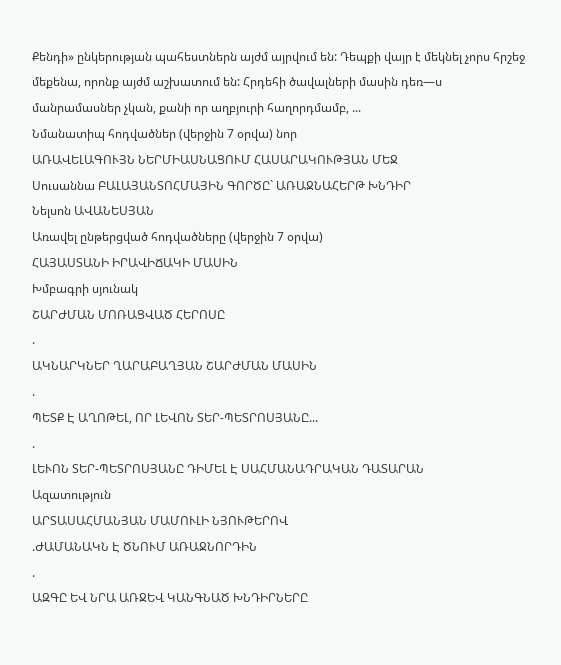Քենդի» ընկերության պահեստներն այժմ այրվում են: Դեպքի վայր է մեկնել չորս հրշեջ մեքենա, որոնք այժմ աշխատում են: Հրդեհի ծավալների մասին դեռ—ս մանրամասներ չկան, քանի որ աղբյուրի հաղորդմամբ, ...
Նմանատիպ հոդվածներ (վերջին 7 օրվա) նոր
ԱՌԱՎԵԼԱԳՈՒՅՆ ՆԵՐՄԻԱՍՆԱՑՈՒՄ ՀԱՍԱՐԱԿՈՒԹՅԱՆ ՄԵՋ
Սուսաննա ԲԱԼԱՅԱՆՏՈՀՄԱՅԻՆ ԳՈՐԾԸ` ԱՌԱՋՆԱՀԵՐԹ ԽՆԴԻՐ
Նելսոն ԱՎԱՆԵՍՅԱՆ
Առավել ընթերցված հոդվածները (վերջին 7 օրվա)
ՀԱՅԱՍՏԱՆԻ ԻՐԱՎԻՃԱԿԻ ՄԱՍԻՆ
Խմբագրի սյունակ
ՇԱՐԺՄԱՆ ՄՈՌԱՑՎԱԾ ՀԵՐՈՍԸ
.
ԱԿՆԱՐԿՆԵՐ ՂԱՐԱԲԱՂՅԱՆ ՇԱՐԺՄԱՆ ՄԱՍԻՆ
.
ՊԵՏՔ Է ԱՂՈԹԵԼ, ՈՐ ԼԵՎՈՆ ՏԵՐ-ՊԵՏՐՈՍՅԱՆԸ...
.
ԼԵՒՈՆ ՏԵՐ-ՊԵՏՐՈՍՅԱՆԸ ԴԻՄԵԼ Է ՍԱՀՄԱՆԱԴՐԱԿԱՆ ԴԱՏԱՐԱՆ
Ազատություն
ԱՐՏԱՍԱՀՄԱՆՅԱՆ ՄԱՄՈՒԼԻ ՆՅՈՒԹԵՐՈՎ
.ԺԱՄԱՆԱԿՆ Է ԾՆՈՒՄ ԱՌԱՋՆՈՐԴԻՆ
.
ԱԶԳԸ ԵՎ ՆՐԱ ԱՌՋԵՎ ԿԱՆԳՆԱԾ ԽՆԴԻՐՆԵՐԸ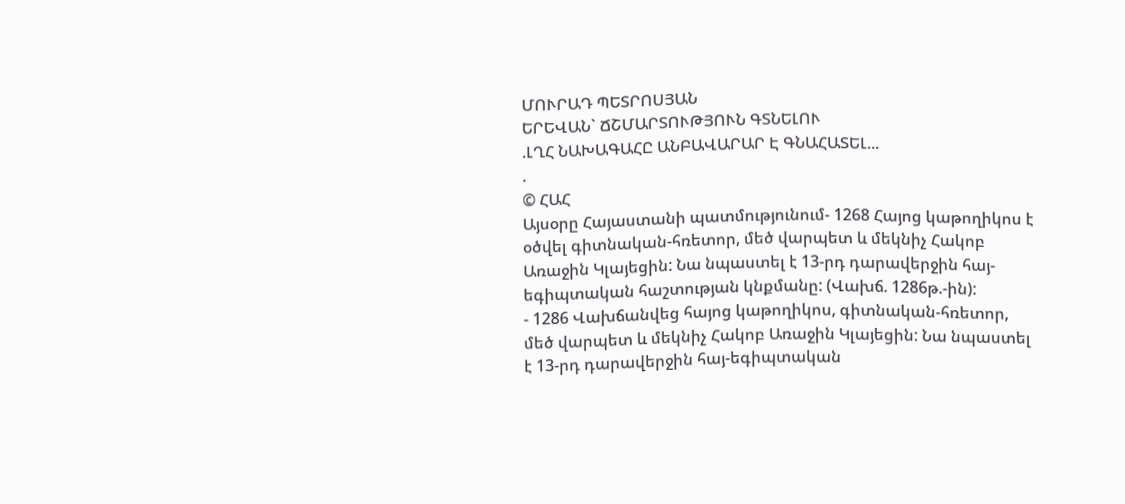ՄՈՒՐԱԴ ՊԵՏՐՈՍՅԱՆ
ԵՐԵՎԱՆ` ՃՇՄԱՐՏՈՒԹՅՈՒՆ ԳՏՆԵԼՈՒ
.ԼՂՀ ՆԱԽԱԳԱՀԸ ԱՆԲԱՎԱՐԱՐ Է ԳՆԱՀԱՏԵԼ...
.
© ՀԱՀ
Այսօրը Հայաստանի պատմությունում- 1268 Հայոց կաթողիկոս է օծվել գիտնական-հռետոր, մեծ վարպետ և մեկնիչ Հակոբ Առաջին Կլայեցին: Նա նպաստել է 13-րդ դարավերջին հայ-եգիպտական հաշտության կնքմանը: (Վախճ. 1286թ.-ին):
- 1286 Վախճանվեց հայոց կաթողիկոս, գիտնական-հռետոր, մեծ վարպետ և մեկնիչ Հակոբ Առաջին Կլայեցին: Նա նպաստել է 13-րդ դարավերջին հայ-եգիպտական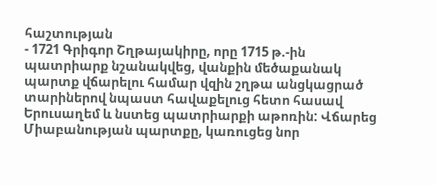հաշտության
- 1721 Գրիգոր Շղթայակիրը, որը 1715 թ.-ին պատրիարք նշանակվեց, վանքին մեծաքանակ պարտք վճարելու համար վզին շղթա անցկացրած տարիներով նպաստ հավաքելուց հետո հասավ Երուսաղեմ և նստեց պատրիարքի աթոռին: Վճարեց Միաբանության պարտքը, կառուցեց նոր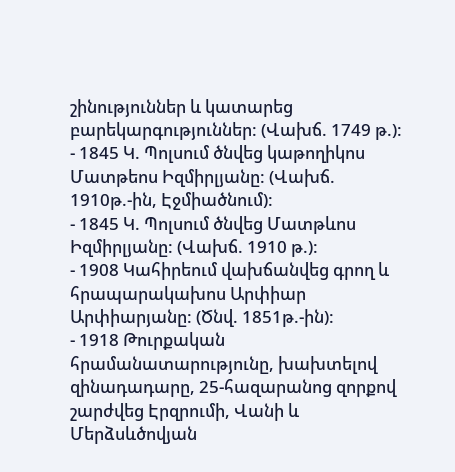շինություններ և կատարեց բարեկարգություններ: (Վախճ. 1749 թ.):
- 1845 Կ. Պոլսում ծնվեց կաթողիկոս Մատթեոս Իզմիրլյանը: (Վախճ. 1910թ.-ին, Էջմիածնում):
- 1845 Կ. Պոլսում ծնվեց Մատթևոս Իզմիրլյանը: (Վախճ. 1910 թ.):
- 1908 Կահիրեում վախճանվեց գրող և հրապարակախոս Արփիար Արփիարյանը: (Ծնվ. 1851թ.-ին):
- 1918 Թուրքական հրամանատարությունը, խախտելով զինադադարը, 25-հազարանոց զորքով շարժվեց Էրզրումի, Վանի և Մերձսևծովյան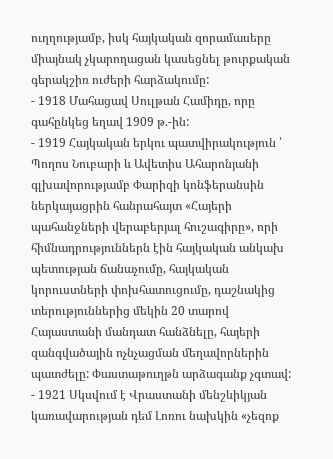ուղղությամբ, իսկ հայկական զորամասերը միայնակ չկարողացան կասեցնել թուրքական գերակշիռ ուժերի հարձակումը:
- 1918 Մահացավ Սուլթան Համիդը, որը գահընկեց եղավ 1909 թ.-ին:
- 1919 Հայկական երկու պատվիրակություն ՝ Պողոս Նուբարի և Ավետիս Ահարոնյանի գլխավորությամբ Փարիզի կոնֆերանսին ներկայացրին հանրահայտ «Հայերի պահանջների վերաբերյալ հուշագիրը», որի հիմնադրություններն էին հայկական անկախ պետության ճանաչումը, հայկական կորուստների փոխհատուցումը, դաշնակից տերություններից մեկին 20 տարով Հայաստանի մանդատ հանձնելը, հայերի զանգվածային ոչնչացման մեղավորներին պատժելը: Փաստաթուղթն արձագանք չգտավ:
- 1921 Սկսվում է Վրաստանի մենշևիկյան կառավարության դեմ Լոռու նախկին «չեզոք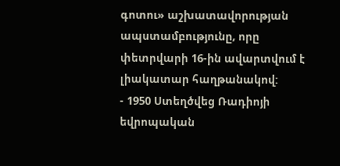գոտու» աշխատավորության ապստամբությունը, որը փետրվարի 16-ին ավարտվում է լիակատար հաղթանակով:
- 1950 Ստեղծվեց Ռադիոյի եվրոպական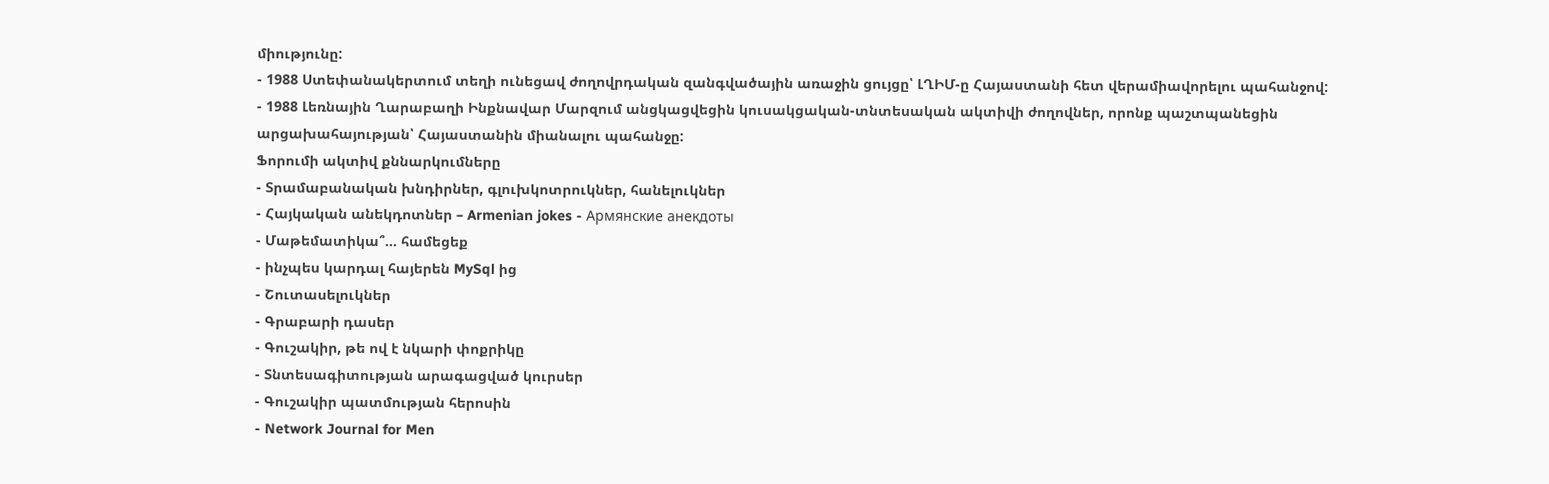միությունը:
- 1988 Ստեփանակերտում տեղի ունեցավ ժողովրդական զանգվածային առաջին ցույցը՝ ԼՂԻՄ-ը Հայաստանի հետ վերամիավորելու պահանջով:
- 1988 Լեռնային Ղարաբաղի Ինքնավար Մարզում անցկացվեցին կուսակցական-տնտեսական ակտիվի ժողովներ, որոնք պաշտպանեցին արցախահայության՝ Հայաստանին միանալու պահանջը:
Ֆորումի ակտիվ քննարկումները
- Տրամաբանական խնդիրներ, գլուխկոտրուկներ, հանելուկներ
- Հայկական անեկդոտներ – Armenian jokes - Армянские анекдоты
- Մաթեմատիկա՞... համեցեք
- ինչպես կարդալ հայերեն MySql ից
- Շուտասելուկներ
- Գրաբարի դասեր
- Գուշակիր, թե ով է նկարի փոքրիկը
- Տնտեսագիտության արագացված կուրսեր
- Գուշակիր պատմության հերոսին
- Network Journal for Men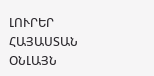ԼՈՒՐԵՐ ՀԱՅԱՍՏԱՆ
ՕՆԼԱՅՆ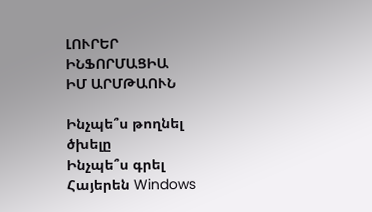ԼՈՒՐԵՐ
ԻՆՖՈՐՄԱՑԻԱ
ԻՄ ԱՐՄԹԱՈՒՆ

Ինչպե՞ս թողնել ծխելը
Ինչպե՞ս գրել Հայերեն Windows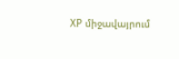XP միջավայրում